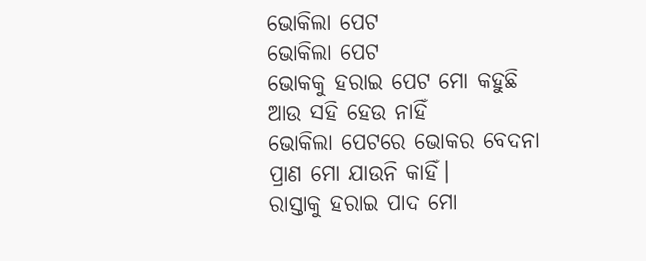ଭୋକିଲା ପେଟ
ଭୋକିଲା ପେଟ
ଭୋକକୁ ହରାଇ ପେଟ ମୋ କହୁଛି
ଆଉ ସହି ହେଉ ନାହିଁ
ଭୋକିଲା ପେଟରେ ଭୋକର ବେଦନା
ପ୍ରାଣ ମୋ ଯାଉନି କାହିଁ।
ରାସ୍ତାକୁ ହରାଇ ପାଦ ମୋ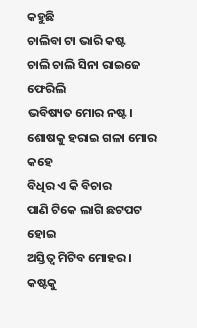କହୁଛି
ଚାଲିବା ଟା ଭାରି କଷ୍ଟ
ଚାଲି ଚାଲି ସିନା ରାଇଜେ ଫେରିଲି
ଭବିଷ୍ୟତ ମୋର ନଷ୍ଟ।
ଶୋଷକୁ ହରାଇ ଗଳା ମୋର କହେ
ବିଧିର ଏ କି ବିଚାର
ପାଣି ଟିକେ ଲାଗି ଛଟପଟ ହୋଇ
ଅସ୍ତିତ୍ୱ ମିଟିବ ମୋହର।
କଷ୍ଟକୁ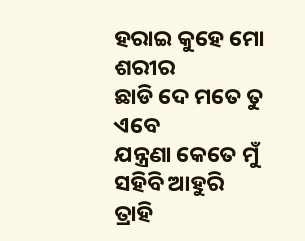ହରାଇ କୁହେ ମୋ ଶରୀର
ଛାଡି ଦେ ମତେ ତୁ ଏବେ
ଯନ୍ତ୍ରଣା କେତେ ମୁଁ ସହିବି ଆହୁରି
ତ୍ରାହି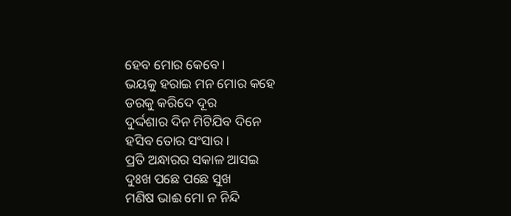ହେବ ମୋର କେବେ।
ଭୟକୁ ହରାଇ ମନ ମୋର କହେ
ଡରକୁ କରିଦେ ଦୂର
ଦୁର୍ଦ୍ଦଶାର ଦିନ ମିଟିଯିବ ଦିନେ
ହସିବ ତୋର ସଂସାର।
ପ୍ରତି ଅନ୍ଧାରର ସକାଳ ଆସଇ
ଦୁଃଖ ପଛେ ପଛେ ସୁଖ
ମଣିଷ ଭାଈ ମୋ ନ ନିନ୍ଦି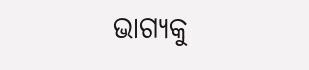ଭାଗ୍ୟକୁ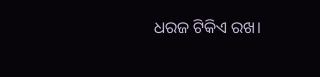ଧରଜ ଟିକିଏ ରଖ।